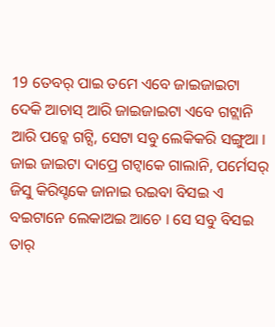19 ତେବର୍ ପାଇ ତମେ ଏବେ ଜାଇଜାଇଟା ଦେକି ଆଚାସ୍ ଆରି ଜାଇଜାଇଟା ଏବେ ଗଟ୍ଲାନି ଆରି ପଚ୍କେ ଗଟ୍ସି, ସେଟା ସବୁ ଲେକିକରି ସଙ୍ଗୁଆ ।
ଜାଇ ଜାଇଟା ଦାପ୍ରେ ଗଟ୍ବାକେ ଗାଲାନି, ପର୍ମେସର୍ ଜିସୁ କିରିସ୍ଟକେ ଜାନାଇ ରଇବା ବିସଇ ଏ ବଇଟାନେ ଲେକାଅଇ ଆଚେ । ସେ ସବୁ ବିସଇ ତାର୍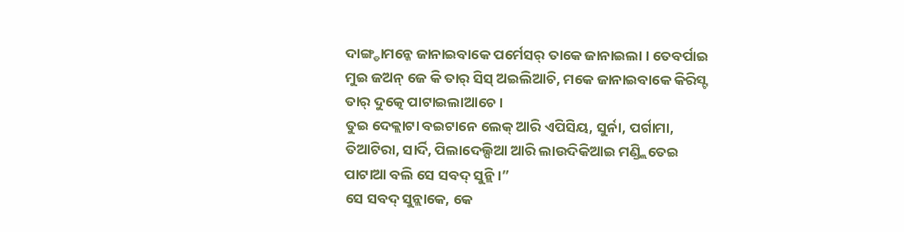ଦାଙ୍ଗ୍ଡାମନ୍କେ ଜାନାଇବାକେ ପର୍ମେସର୍ ତାକେ ଜାନାଇଲା । ତେବର୍ପାଇ ମୁଇ ଜଅନ୍ ଜେ କି ତାର୍ ସିସ୍ ଅଇଲିଆଚି, ମକେ ଜାନାଇବାକେ କିରିସ୍ଟ ତାର୍ ଦୁତ୍କେ ପାଟାଇଲାଆଚେ ।
ତୁଇ ଦେକ୍ଲାଟା ବଇଟାନେ ଲେକ୍ ଆରି ଏପିସିୟ, ସୁର୍ନା, ପର୍ଗାମା, ତିଆଟିରା, ସାର୍ଦି, ପିଲାଦେଲ୍ପିଆ ଆରି ଲାଉଦିକିଆଇ ମଣ୍ଡ୍ଲିତେଇ ପାଟାଆ ବଲି ସେ ସବଦ୍ ସୁନ୍ଲି ।”
ସେ ସବଦ୍ ସୁନ୍ଲାକେ, କେ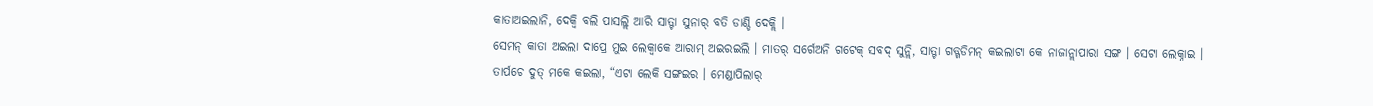କାତାଅଇଲାନି, ଦେକ୍ବି ବଲି ପାସଲ୍ଲି ଆରି ସାତ୍ଟା ସୁନାର୍ ବତି ଡାଣ୍ଡି ଦେକ୍ଲି ।
ସେମନ୍ କାତା ଅଇଲା ଦାପ୍ରେ ମୁଇ ଲେକ୍ବାକେ ଆରାମ୍ ଅଇରଇଲି । ମାତର୍ ସର୍ଗେଅନି ଗଟେକ୍ ସବଦ୍ ସୁନ୍ଲି, ସାତ୍ଟା ଗଡ୍ଗଡିମନ୍ କଇଲାଟା କେ ନାଜାନ୍ଲାପାରା ସଙ୍ଗ । ସେଟା ଲେକ୍ନାଇ ।
ତାର୍ପଚେ ଦୁତ୍ ମକେ କଇଲା, “ଏଟା ଲେକି ସଙ୍ଗଇର । ମେଣ୍ଡାପିଲାର୍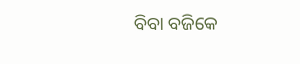ବିବା ବଜିକେ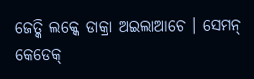ଜେତ୍କି ଲକ୍କେ ଡାକ୍ରା ଅଇଲାଆଚେ । ସେମନ୍ କେଡେକ୍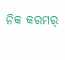ନିକ କରମର୍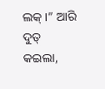ଲକ୍ ।” ଆରି ଦୁତ୍ କଇଲା,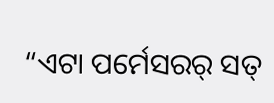“ଏଟା ପର୍ମେସରର୍ ସତ୍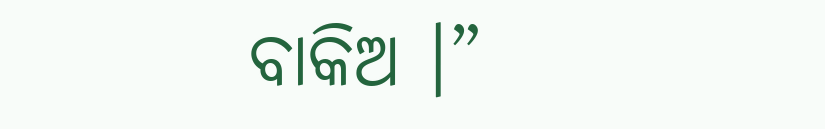ବାକିଅ ।”